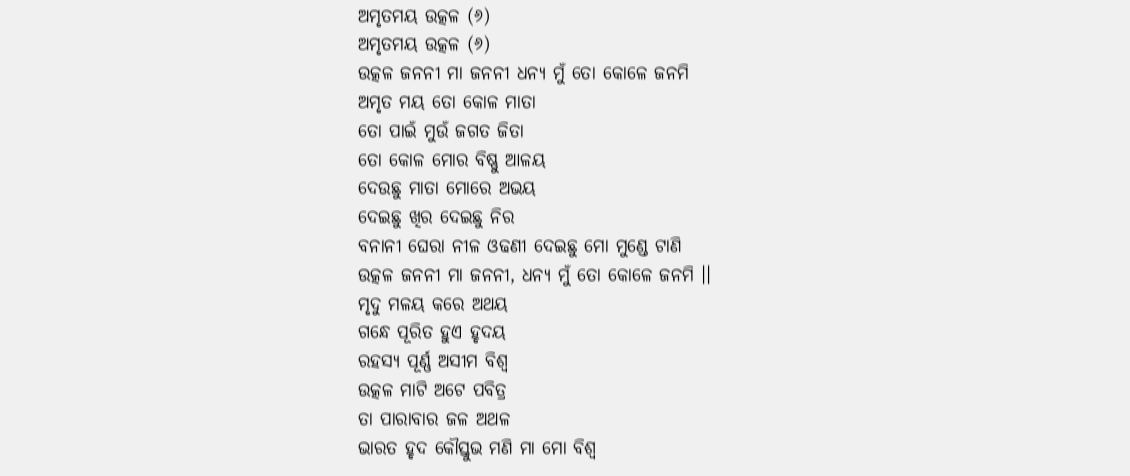ଅମୃତମୟ ଉତ୍କଳ (୬)
ଅମୃତମୟ ଉତ୍କଳ (୬)
ଉତ୍କଳ ଜନନୀ ମା ଜନନୀ ଧନ୍ୟ ମୁଁ ତୋ କୋଳେ ଜନମି
ଅମୃତ ମୟ ତୋ କୋଳ ମାତା
ତୋ ପାଇଁ ମୁଉଁ ଜଗତ ଜିତା
ତୋ କୋଳ ମୋର ବିଷ୍ଣୁ ଆଳୟ
ଦେଉଛୁ ମାତା ମୋରେ ଅଭୟ
ଦେଇଛୁ ଖିର ଦେଇଛୁ ନିର
ବନାନୀ ଘେରା ନୀଳ ଓଢଣୀ ଦେଇଛୁ ମୋ ମୁଣ୍ଡେ ଟାଣି
ଉତ୍କଳ ଜନନୀ ମା ଜନନୀ, ଧନ୍ୟ ମୁଁ ତୋ କୋଳେ ଜନମି ।।
ମୃଦୁ ମଳୟ କରେ ଅଥୟ
ଗନ୍ଧେ ପୂରିତ ହୁଏ ହୃଦୟ
ରହସ୍ୟ ପୂର୍ଣ୍ଣ ଅସୀମ ବିଶ୍ଵ
ଉତ୍କଳ ମାଟି ଅଟେ ପବିତ୍ର
ତା ପାରାବାର ଜଳ ଅଥଳ
ଭାରତ ହୃଦ କୌସ୍ତୁଭ ମଣି ମା ମୋ ବିଶ୍ଵ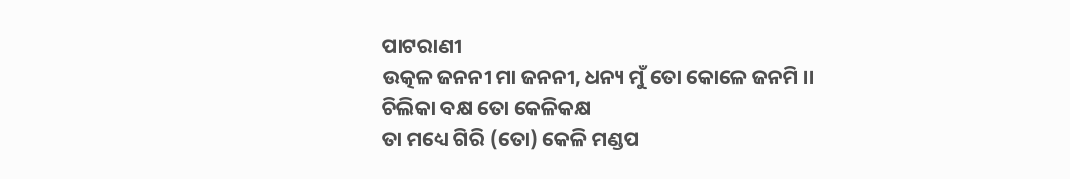ପାଟରାଣୀ
ଉତ୍କଳ ଜନନୀ ମା ଜନନୀ, ଧନ୍ୟ ମୁଁ ତୋ କୋଳେ ଜନମି ।।
ଚିଲିକା ବକ୍ଷ ତୋ କେଳିକକ୍ଷ
ତା ମଧ୍ୟେ ଗିରି (ତୋ) କେଳି ମଣ୍ଡପ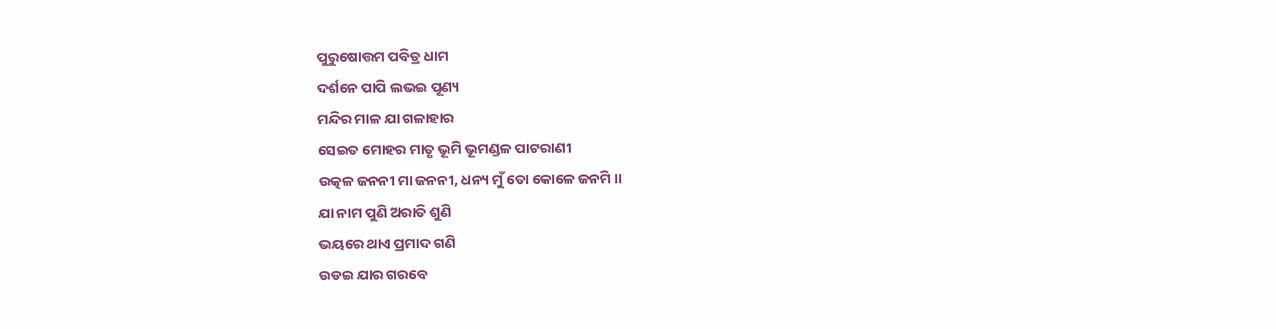ପୁରୁଷୋତ୍ତମ ପବିତ୍ର ଧାମ
ଦର୍ଶନେ ପାପି ଲଭଇ ପୂଣ୍ୟ
ମନ୍ଦିର ମାଳ ଯା ଗଳାହାର
ସେଇତ ମୋହର ମାତୃ ଭୂମି ଭୂମଣ୍ଡଳ ପାଟରାଣୀ
ଉତ୍କଳ ଜନନୀ ମା ଜନନୀ, ଧନ୍ୟ ମୁଁ ତୋ କୋଳେ ଜନମି ।।
ଯା ନାମ ପୁଣି ଅରାତି ଶୁଣି
ଭୟରେ ଥାଏ ପ୍ରମାଦ ଗଣି
ଉଡଇ ଯାର ଗରବେ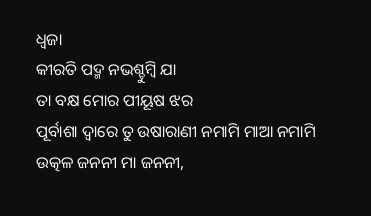ଧ୍ଵଜା
କୀରତି ପଦ୍ମ ନଭଶ୍ଚୁମ୍ଵି ଯା
ତା ବକ୍ଷ ମୋର ପୀୟୂଷ ଝର
ପୂର୍ବାଶା ଦ୍ଵାରେ ତୁ ଉଷାରାଣୀ ନମାମି ମାଆ ନମାମି
ଉତ୍କଳ ଜନନୀ ମା ଜନନୀ,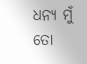ଧନ୍ୟ ମୁଁ ତୋ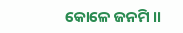କୋଳେ ଜନମି ।।